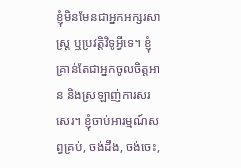ខ្ញុំមិនមែនជាអ្នកអក្សរសាស្ត្រ ឬប្រវតិ្តវិទូអ្វីទេ។ ខ្ញុំគ្រាន់តែជាអ្នកចូលចិត្តអាន និងស្រឡាញ់ការសរសេរ។ ខ្ញុំចាប់អារម្មណ៍សព្វគ្រប់, ចង់ដឹង, ចង់ចេះ,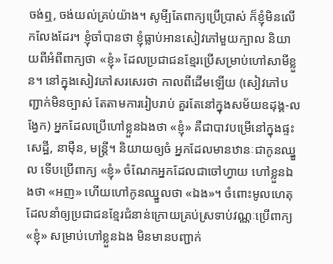ចង់ឮ, ចង់យល់គ្រប់យ៉ាង។ សូមី្បតែពាក្យប្រើប្រាស់ ក៏ខ្ញុំមិនលើកលែងដែរ។ ខ្ញុំចាំបានថា ខ្ញុំធ្លាប់អានសៀវភៅមួយក្បាល និយាយពីអំពីពាក្យថា «ខ្ញុំ» ដែលប្រជាជនខ្មែរប្រើសម្រាប់ហៅសាមីខ្លួន។ នៅក្នុងសៀវភៅសរសេរថា កាលពីដើមឡើយ (សៀវភៅបញ្ជាក់មិនច្បាស់ តែតាមការរៀបរាប់ គួរតែនៅក្នុងសម័យឧដុង្គ-លង្វែក) អ្នកដែលប្រើហៅខ្លួនឯងថា «ខ្ញុំ» គឺជាបាវបម្រើនៅក្នុងផ្ទះសេដ្ឋី, នាម៉ឺន, មន្ត្រី។ និយាយឲ្យចំ អ្នកដែលមានឋានៈជាកូនឈ្នួល ទើបប្រើពាក្យ «ខ្ញុំ» ចំណែកអ្នកដែលជាចៅហ្វាយ ហៅខ្លួនឯងថា «អញ» ហើយហៅកូនឈ្នួលថា «ឯង»។ ចំពោះមូលហេតុដែលនាំឲ្យប្រជាជនខ្មែរជំនាន់ក្រោយគ្រប់ស្រទាប់វណ្ណៈប្រើពាក្យ «ខ្ញុំ» សម្រាប់ហៅខ្លួនឯង មិនមានបញ្ជាក់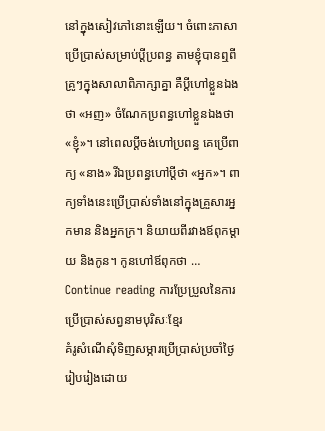នៅក្នុងសៀវភៅនោះឡើយ។ ចំពោះភាសាប្រើប្រាស់សម្រាប់ប្តីប្រពន្ធ តាមខ្ញុំបានឮពីគ្រូៗក្នុងសាលាពិភាក្សាគ្នា គឺប្តីហៅខ្លួនឯងថា «អញ» ចំណែកប្រពន្ធហៅខ្លួនឯងថា «ខ្ញុំ»។ នៅពេលប្តីចង់ហៅប្រពន្ធ គេប្រើពាក្យ «នាង» រីឯប្រពន្ធហៅប្តីថា «អ្នក»។ ពាក្យទាំងនេះប្រើប្រាស់ទាំងនៅក្នុងគ្រួសារអ្នកមាន និងអ្នកក្រ។ និយាយពីរវាងឪពុកម្តាយ និងកូន។ កូនហៅឪពុកថា … Continue reading ការប្រែប្រួលនៃការប្រើប្រាស់សព្វនាមបុរិសៈខ្មែរ
គំរូសំណើសុំទិញសម្ភារប្រើប្រាស់ប្រចាំថ្ងៃ
រៀបរៀងដោយ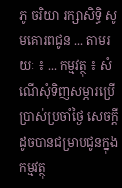ភូ ចរិយា រក្សាសិទ្ធិ សូមគោរពជូន ... តាមរយៈ ៖ ... កម្មវត្ថុ ៖ សំណើសុំទិញសម្ភារប្រើប្រាស់ប្រចាំថ្ងៃ សេចក្តីដូចបានជម្រាបជូនក្នុងកម្មវត្ថុ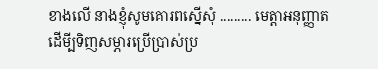ខាងលើ នាងខ្ញុំសូមគោរពស្នើសុំ ......... មេត្តាអនុញ្ញាត ដើមី្បទិញសម្ភារប្រើប្រាស់ប្រ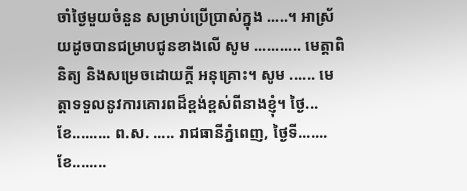ចាំថ្ងៃមួយចំនួន សម្រាប់ប្រើប្រាស់ក្នុង .....។ អាស្រ័យដូចបានជម្រាបជូនខាងលើ សូម ........... មេត្តាពិនិត្យ និងសម្រេចដោយក្តី អនុគ្រោះ។ សូម ...... មេត្តាទទួលនូវការគោរពដ៏ខ្ពង់ខ្ពស់ពីនាងខ្ញុំ។ ថ្ងៃ... ខែ......... ព.ស. ..... រាជធានីភ្នំពេញ, ថ្ងៃទី....... ខែ........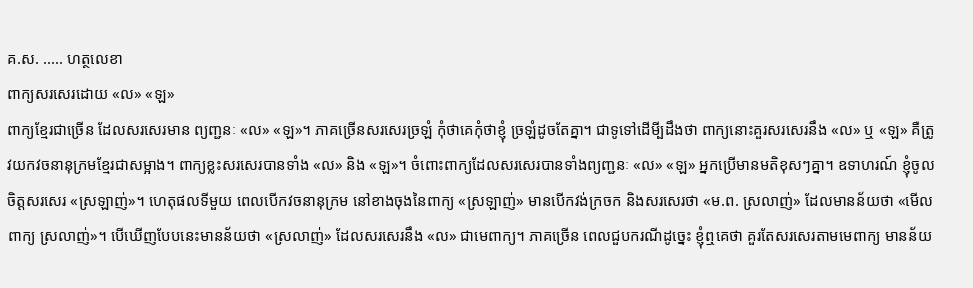គ.ស. ..... ហត្ថលេខា
ពាក្យសរសេរដោយ «ល» «ឡ»
ពាក្យខ្មែរជាច្រើន ដែលសរសេរមាន ព្យញ្ជនៈ «ល» «ឡ»។ ភាគច្រើនសរសេរច្រឡំ កុំថាគេកុំថាខ្ញុំ ច្រឡំដូចតែគ្នា។ ជាទូទៅដើមី្បដឹងថា ពាក្យនោះគួរសរសេរនឹង «ល» ឬ «ឡ» គឺត្រូវយកវចនានុក្រមខ្មែរជាសម្អាង។ ពាក្យខ្លះសរសេរបានទាំង «ល» និង «ឡ»។ ចំពោះពាក្យដែលសរសេរបានទាំងព្យញ្ជនៈ «ល» «ឡ» អ្នកប្រើមានមតិខុសៗគ្នា។ ឧទាហរណ៍ ខ្ញុំចូលចិត្តសរសេរ «ស្រឡាញ់»។ ហេតុផលទីមួយ ពេលបើកវចនានុក្រម នៅខាងចុងនៃពាក្យ «ស្រឡាញ់» មានបើកវង់ក្រចក និងសរសេរថា «ម.ព. ស្រលាញ់» ដែលមានន័យថា «មើលពាក្យ ស្រលាញ់»។ បើឃើញបែបនេះមានន័យថា «ស្រលាញ់» ដែលសរសេរនឹង «ល» ជាមេពាក្យ។ ភាគច្រើន ពេលជួបករណីដូច្នេះ ខ្ញុំឮគេថា គួរតែសរសេរតាមមេពាក្យ មានន័យ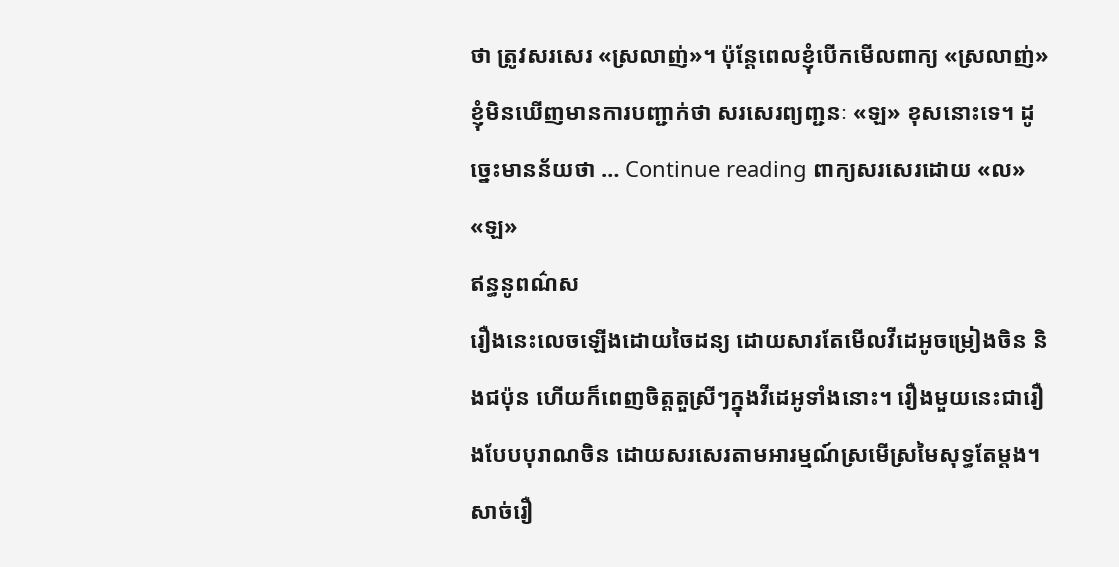ថា ត្រូវសរសេរ «ស្រលាញ់»។ ប៉ុន្តែពេលខ្ញុំបើកមើលពាក្យ «ស្រលាញ់» ខ្ញុំមិនឃើញមានការបញ្ជាក់ថា សរសេរព្យញ្ជនៈ «ឡ» ខុសនោះទេ។ ដូច្នេះមានន័យថា … Continue reading ពាក្យសរសេរដោយ «ល» «ឡ»
ឥន្ធនូពណ៌ស
រឿងនេះលេចឡើងដោយចៃដន្យ ដោយសារតែមើលវីដេអូចម្រៀងចិន និងជប៉ុន ហើយក៏ពេញចិត្តតួស្រីៗក្នុងវីដេអូទាំងនោះ។ រឿងមួយនេះជារឿងបែបបុរាណចិន ដោយសរសេរតាមអារម្មណ៍ស្រមើស្រមៃសុទ្ធតែម្តង។ សាច់រឿ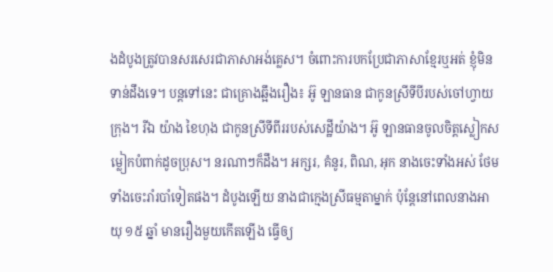ងដំបូងត្រូវបានសរសេរជាភាសាអង់គ្លេស។ ចំពោះការបកប្រែជាភាសាខ្មែរឬអត់ ខ្ញុំមិនទាន់ដឹងទេ។ បន្តទៅនេះ ជាគ្រោងឆ្អឹងរឿង៖ អ៊ូ ឡានធាន ជាកូនស្រីទីបីរបស់ចៅហ្វាយក្រុង។ រីឯ យ៉ាង ខៃហុង ជាកូនស្រីទីពីររបស់សេដ្ឋីយ៉ាង។ អ៊ូ ឡានធានចូលចិត្តស្លៀកសម្លៀកបំពាក់ដូចប្រុស។ នរណាៗក៏ដឹង។ អក្សរ, គំនូរ, ពិណ, អុក នាងចេះទាំងអស់ ថែមទាំងចេះរាំរបាំទៀតផង។ ដំបូងឡើយ នាងជាក្មេងស្រីធម្មតាម្នាក់ ប៉ុន្តែនៅពេលនាងអាយុ ១៥ ឆ្នាំ មានរឿងមួយកើតឡើង ធ្វើឲ្យ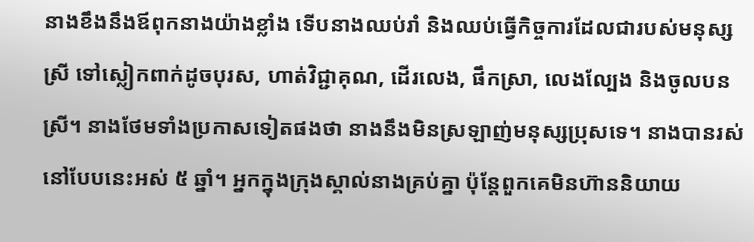នាងខឹងនឹងឪពុកនាងយ៉ាងខ្លាំង ទើបនាងឈប់រាំ និងឈប់ធ្វើកិច្ចការដែលជារបស់មនុស្សស្រី ទៅស្លៀកពាក់ដូចបុរស, ហាត់វិជ្ជាគុណ, ដើរលេង, ផឹកស្រា, លេងល្បែង និងចូលបនស្រី។ នាងថែមទាំងប្រកាសទៀតផងថា នាងនឹងមិនស្រឡាញ់មនុស្សប្រុសទេ។ នាងបានរស់នៅបែបនេះអស់ ៥ ឆ្នាំ។ អ្នកក្នុងក្រុងស្គាល់នាងគ្រប់គ្នា ប៉ុន្តែពួកគេមិនហ៊ាននិយាយ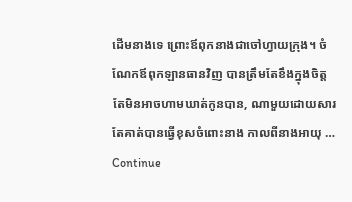ដើមនាងទេ ព្រោះឪពុកនាងជាចៅហ្វាយក្រុង។ ចំណែកឪពុកឡានធានវិញ បានត្រឹមតែខឹងក្នុងចិត្ត តែមិនអាចហាមឃាត់កូនបាន, ណាមួយដោយសារតែគាត់បានធ្វើខុសចំពោះនាង កាលពីនាងអាយុ … Continue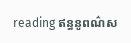reading ឥន្ធនូពណ៌ស